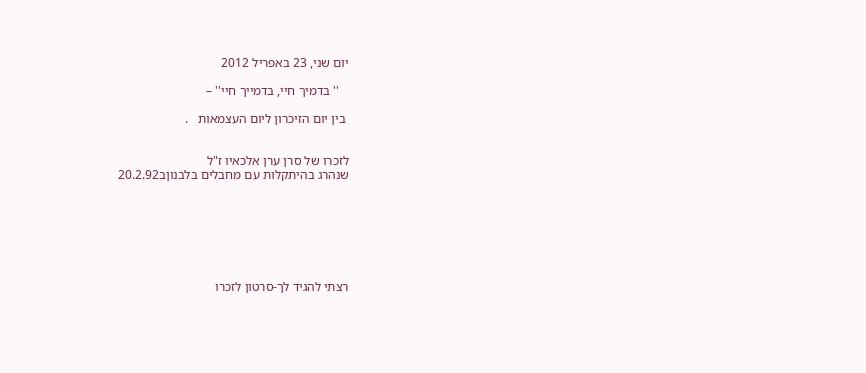יום שני, 23 באפריל 2012

   '' בדמיך חיי, בדמייך חיי'' –

 בין יום הזיכרון ליום העצמאות   .


לזכרו של סרן ערן אלכאיו ז"ל
שנהרג בהיתקלות עם מחבלים בלבנוןב20.2.92







רצתי להגיד לך-סרטון לזכרו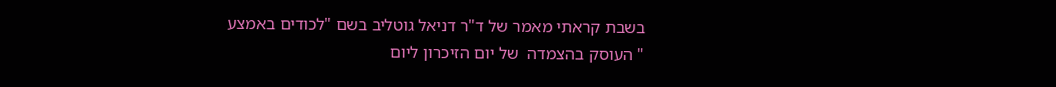בשבת קראתי מאמר של ד"ר דניאל גוטליב בשם "לכודים באמצע " העוסק בהצמדה  של יום הזיכרון ליום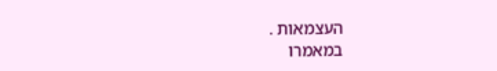העצמאות .
במאמרו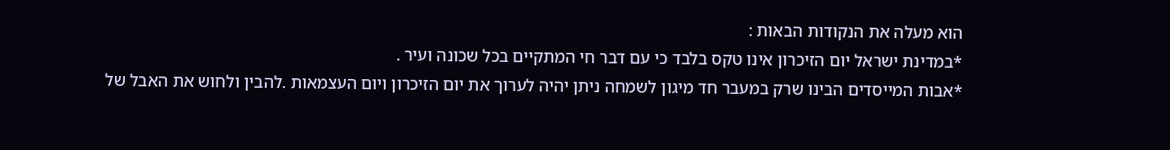הוא מעלה את הנקודות הבאות :
*במדינת ישראל יום הזיכרון אינו טקס בלבד כי עם דבר חי המתקיים בכל שכונה ועיר .
*אבות המייסדים הבינו שרק במעבר חד מיגון לשמחה ניתן יהיה לערוך את יום הזיכרון ויום העצמאות .להבין ולחוש את האבל של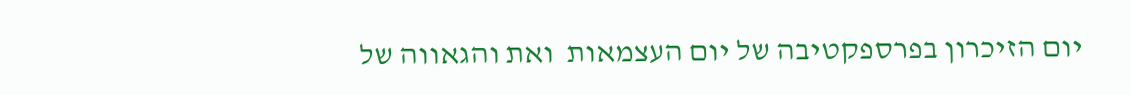יום הזיכרון בפרספקטיבה של יום העצמאות  ואת והגאווה של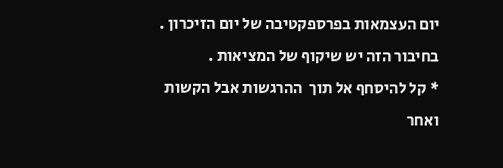יום העצמאות בפרספקטיבה של יום הזיכרון .
בחיבור הזה יש שיקוף של המציאות .
* קל להיסחף אל תוך  ההרגשות אבל הקשות ואחר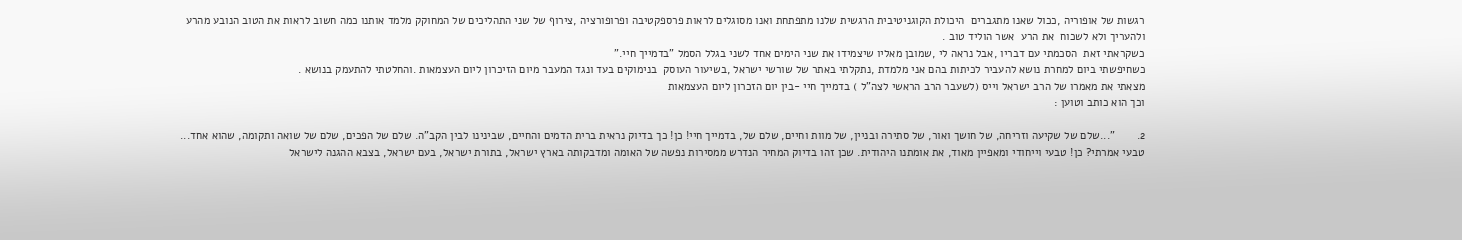רגשות של אופוריה ,ככול שאנו מתגברים  היכולת הקוגניטיבית הרגשית שלנו מתפתחת ואנו מסוגלים לראות פרספקטיבה ופרופורציה ,צירוף של שני התהליכים של המחוקק מלמד אותנו כמה חשוב לראות את הטוב הנובע מהרע  ולהעריך ולא לשכוח  את הרע  אשר הוליד טוב .
כשקראתי זאת  הסכמתי עם דבריו ,אבל נראה לי ,שמובן מאליו שיצמידו את שני הימים אחד לשני בגלל הסמל "בדמייך חיי."
כשחיפשתי ביום למחרת נושא להעביר לכיתות בהם אני מלמדת ,נתקלתי באתר של שורשי ישראל ,בשיעור העוסק  בנימוקים בעד ונגד המעבר מיום הזיכרון ליום העצמאות .והחלטתי להתעמק בנושא .
מצאתי את מאמרו של הרב ישראל וייס (לשעבר הרב הראשי לצה"ל ) בדמייך חיי -בין יום הזכרון ליום העצמאות
וכך הוא כותב וטוען :

2.       "...שלם של שקיעה וזריחה, של חושך ואור, של סתירה ובניין, של מוות וחיים, שלם של, בדמייך חיי! כן! כך בדיוק נראית ברית הדמים והחיים, שבינינו לבין הקב"ה. שלם של הפכים, שלם של שואה ותקומה, שהוא אחד...
טבעי אמרתי? כן! טבעי וייחודי ומאפיין מאוד, את אומתנו היהודית. שכן זהו בדיוק המחיר הנדרש ממסירות נפשה של האומה ומדבקותה בארץ ישראל, בתורת ישראל, בעם ישראל, בצבא ההגנה לישראל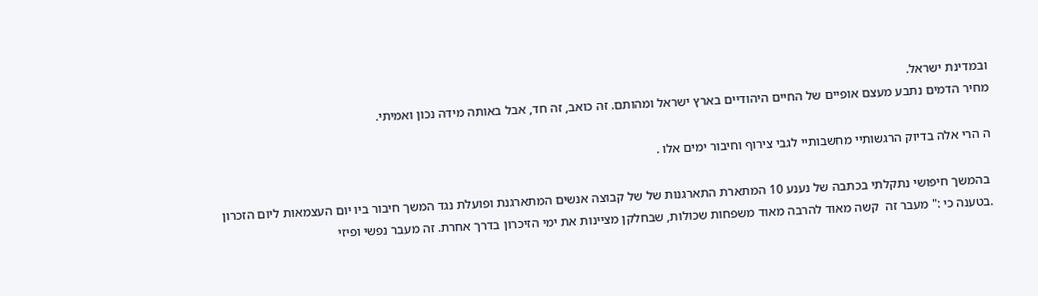ובמדינת ישראל.
מחיר הדמים נתבע מעצם אופיים של החיים היהודיים בארץ ישראל ומהותם. זה כואב, זה חד, אבל באותה מידה נכון ואמיתי.

ה הרי אלה בדיוק הרגשותיי מחשבותיי לגבי צירוף וחיבור ימים אלו .

 בהמשך חיפושי נתקלתי בכתבה של נענע 10 המתארת התארגנות של של קבוצה אנשים המתארגנת ופועלת נגד המשך חיבור ביו יום העצמאות ליום הזכרון .בטענה כי :" מעבר זה  קשה מאוד להרבה מאוד משפחות שכולות, שבחלקן מציינות את ימי הזיכרון בדרך אחרת. זה מעבר נפשי ופיזי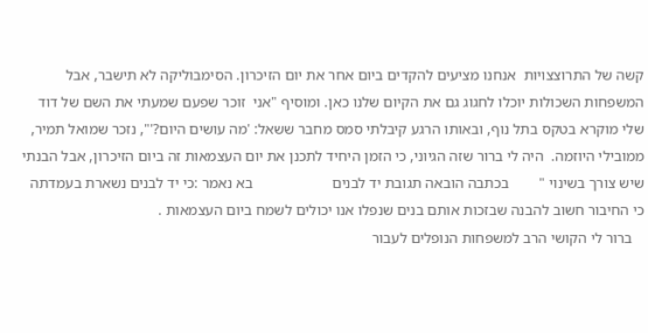קשה של התרוצצויות  אנחנו מציעים להקדים ביום אחר את יום הזיכרון. הסימבוליקה לא תישבר, אבל המשפחות השכולות יוכלו לחגוג גם את הקיום שלנו כאן. ומוסיף "אני  זוכר שפעם שמעתי את השם של דוד שלי מוקרא בטקס בתל נוף, ובאותו הרגע קיבלתי סמס מחבר ששאל: 'מה עושים היום?'", נזכר שמואל תמיר, ממובילי היוזמה.  היה לי ברור שזה הגיוני, כי הזמן היחיד לתכנן את יום העצמאות זה ביום הזיכרון, אבל הבנתי שיש צורך בשינוי "        בכתבה הובאה תגובת יד לבנים                     בא נאמר :כי יד לבנים נשארת בעמדתה כי החיבור חשוב להבנה שבזכות אותם בנים שנפלו אנו יכולים לשמח ביום העצמאות .
   ברור לי הקושי הרב למשפחות הנופלים לעבור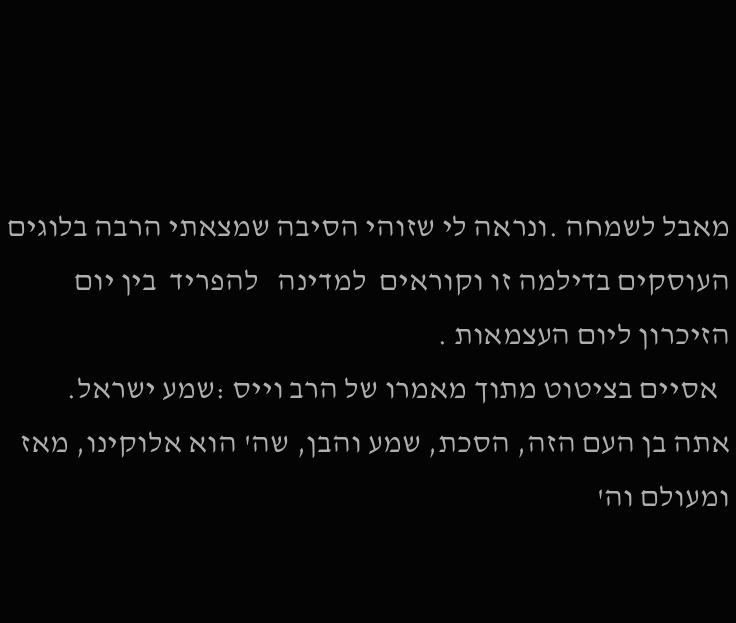מאבל לשמחה .ונראה לי שזוהי הסיבה שמצאתי הרבה בלוגים העוסקים בדילמה זו וקוראים  למדינה   להפריד  בין יום הזיכרון ליום העצמאות .
  אסיים בציטוט מתוך מאמרו של הרב וייס :שמע ישראל.   אתה בן העם הזה, הסכת, שמע והבן, שה' הוא אלוקינו, מאז ומעולם וה'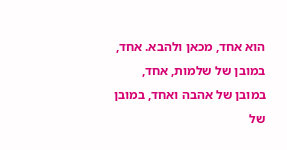הוא אחד, מכאן ולהבא. אחד, במובן של שלמות, אחד, במובן של אהבה ואחד, במובן של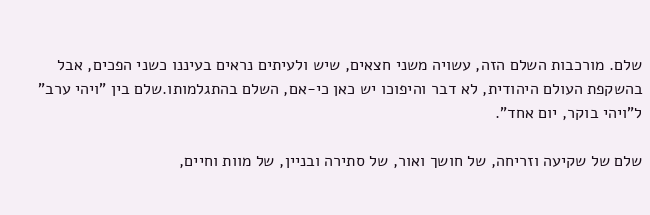שלם. מורכבות השלם הזה, עשויה משני חצאים, שיש ולעיתים נראים בעיננו כשני הפכים, אבל בהשקפת העולם היהודית, לא דבר והיפוכו יש כאן כי-אם, השלם בהתגלמותו.שלם בין "ויהי ערב" ל"ויהי בוקר, יום אחד".

שלם של שקיעה וזריחה, של חושך ואור, של סתירה ובניין, של מוות וחיים,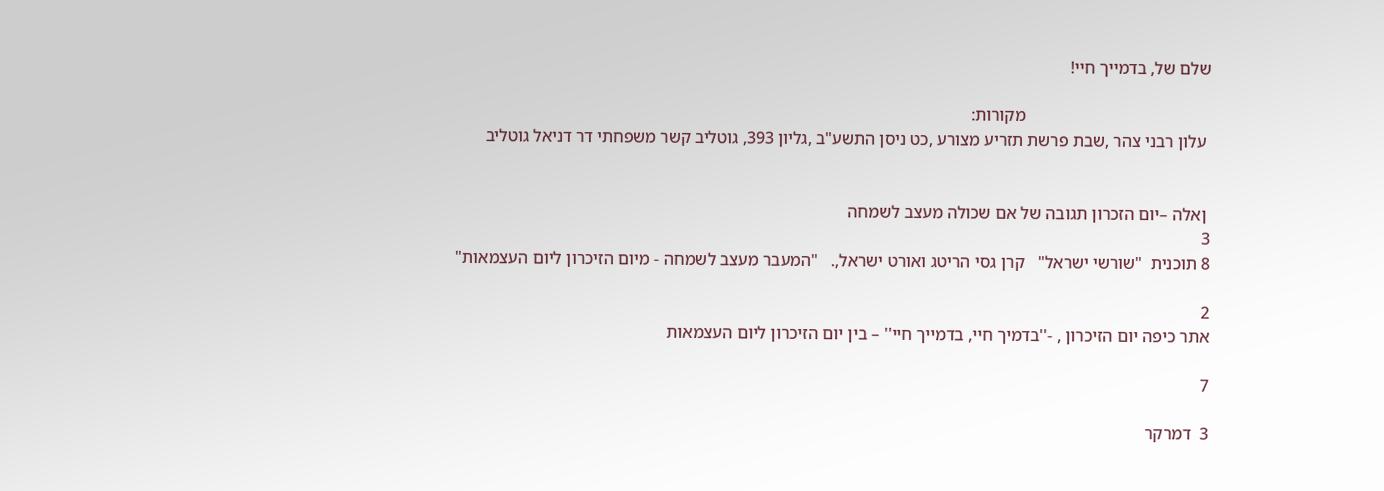שלם של, בדמייך חיי!

                                           מקורות:
 עלון רבני צהר ,שבת פרשת תזריע מצורע ,כט ניסן התשע"ב ,גליון 393, גוטליב קשר משפחתי דר דניאל גוטליב


 ןאלה –יום הזכרון תגובה של אם שכולה מעצב לשמחה
3
8 תוכנית  "שורשי ישראל"   קרן גסי הריטג ואורט ישראל,.   "המעבר מעצב לשמחה - מיום הזיכרון ליום העצמאות"

2
אתר כיפה יום הזיכרון , -''בדמיך חיי, בדמייך חיי'' – בין יום הזיכרון ליום העצמאות

7

3  דמרקר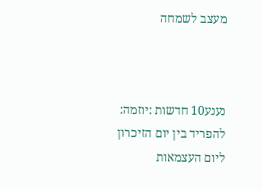מעצב לשמחה



נענע10 חדשות :יוזמה: להפריד בין יום הזיכרון ליום העצמאות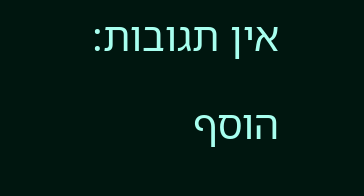אין תגובות:

הוסף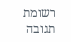רשומת תגובה